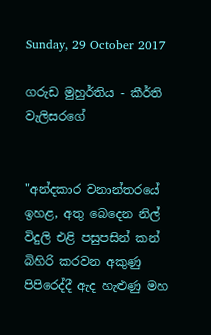Sunday, 29 October 2017

ගරුඩ මුහුර්තිය - කීර්ති වැලිසරගේ


"අන්දකාර වනාන්තරයේ ඉහළ, අතු බෙදෙන නිල් විදුලි එළි පසුපසින් කන් බිහිරි කරවන අකුණු පිපිරෙද්දී ඇද හැළුණු මහ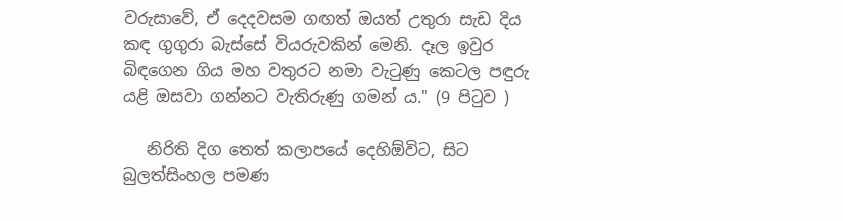වරුසාවේ, ඒ දෙදවසම ගඟත් ඔයත් උතුරා සැඩ දිය කඳ ගුගුරා බැස්සේ වියරුවකින් මෙනි. දෑල ඉවුර බිඳගෙන ගිය මහ වතුරට නමා වැටුණු කෙටල පඳුරු යළි ඔසවා ගන්නට වැතිරුණු ගමන් ය." (9 පිටුව )

   නිරිති දිග තෙත් කලාපයේ දෙහිඕවිට, සිට බුලත්සිංහල පමණ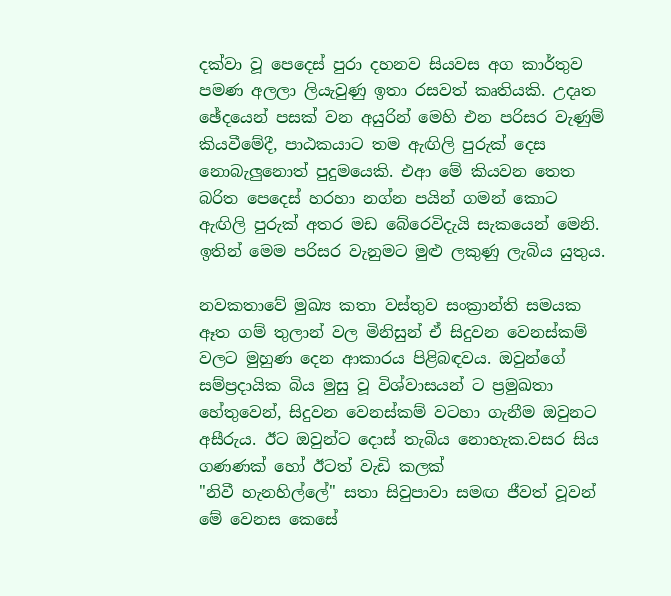දක්වා වූ පෙදෙස් පුරා දහනව සියවස අග කාර්තුව පමණ අලලා ලියැවුණු ඉතා රසවත් කෘතියකි. උදෘත ඡේදයෙන් පසක් වන අයුරින් මෙහි එන පරිසර වැණුම් කියවීමේදී, පාඨකයාට තම ඇඟිලි පුරුක් දෙස නොබැලුනොත් පුදුමයෙකි. එආ මේ කියවන තෙත බරිත පෙදෙස් හරහා නග්න පයින් ගමන් කොට ඇඟිලි පුරුක් අතර මඩ බේරෙවිදැයි සැකයෙන් මෙනි. ඉතින් මෙම පරිසර වැනුමට මුළු ලකුණු ලැබිය යුතුය.

නවකතාවේ මුඛ්‍ය කතා වස්තුව සංක්‍රාන්ති සමයක ඈත ගම් තුලාන් වල මිනිසුන් ඒ සිදුවන වෙනස්කම් වලට මුහුණ දෙන ආකාරය පිළිබඳවය. ඔවුන්ගේ සම්ප්‍රදායික බිය මුසු වූ විශ්වාසයන් ට ප්‍රමුඛතා හේතුවෙන්, සිදුවන වෙනස්කම් වටහා ගැනීම ඔවුනට අසීරුය. ඊට ඔවුන්ට දොස් තැබිය නොහැක.වසර සිය ගණණක් හෝ ඊටත් වැඩි කලක්
"නිවී හැනහිල්ලේ" සතා සිවුපාවා සමඟ ජීවත් වූවන් මේ වෙනස කෙසේ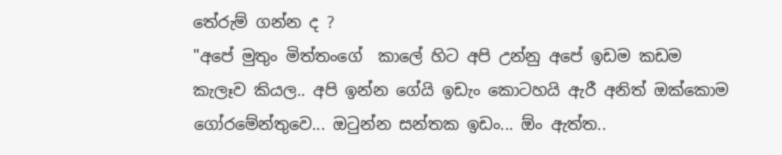තේරුම් ගන්න ද ?
"අපේ මුතුං මිත්තංගේ  කාලේ හිට අපි උන්නු අපේ ඉඩම කඩම කැලෑව කියල.. අපි ඉන්න ගේයි ඉඩැං කොටහයි ඇරී අනිත් ඔක්කොම ගෝරමේන්තුවෙ... ඔටුන්න සන්තක ඉඩං... ඕං ඇත්ත..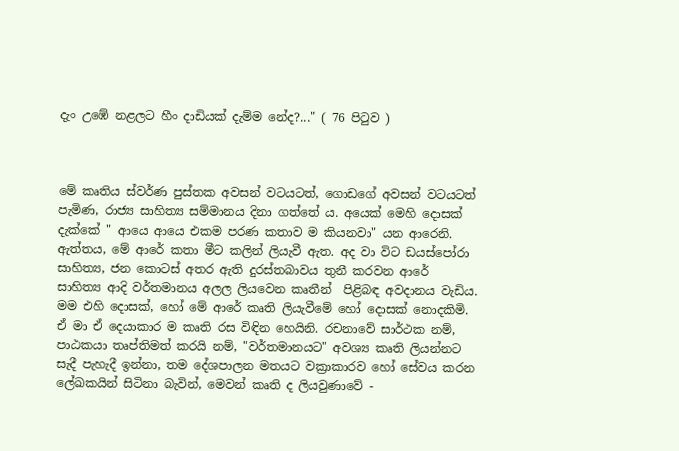දැං උඹේ නළලට හීං දාඩියක් දැම්ම නේද?..." ( 76 පිටුව )



මේ කෘතිය ස්වර්ණ පුස්තක අවසන් වටයටත්, ගොඩගේ අවසන් වටයටත් පැමිණ, රාජ්‍ය සාහිත්‍ය සම්මානය දිනා ගත්තේ ය. අයෙක් මෙහි දොසක් දැක්කේ " ආයෙ ආයෙ එකම පරණ කතාව ම කියනවා" යන ආරෙනි. ඇත්තය, මේ ආරේ කතා මීට කලින් ලියැවී ඇත. අද වා විට ඩයස්පෝරා සාහිත්‍ය, ජන කොටස් අතර ඇති දුරස්තබාවය තුනී කරවන ආරේ සාහිත්‍ය ආදි වර්තමානය අලල ලියවෙන කෘතීන්  පිළිබඳ අවදානය වැඩිය. මම එහි දොසක්, හෝ මේ ආරේ කෘති ලියැවීමේ හෝ දොසක් නොදකිමි. ඒ මා ඒ දෙයාකාර ම කෘති රස විඳින හෙයිනි. රචනාවේ සාර්ථක නම්, පාඨකයා තෘප්තිමත් කරයි නම්, "වර්තමානයට" අවශ්‍ය කෘති ලියන්නට සැදී පැහැදී ඉන්නා, තම දේශපාලන මතයට වක්‍රාකාරව හෝ සේවය කරන ලේඛකයින් සිටිනා බැවින්, මෙවන් කෘති ද ලියවුණාවේ -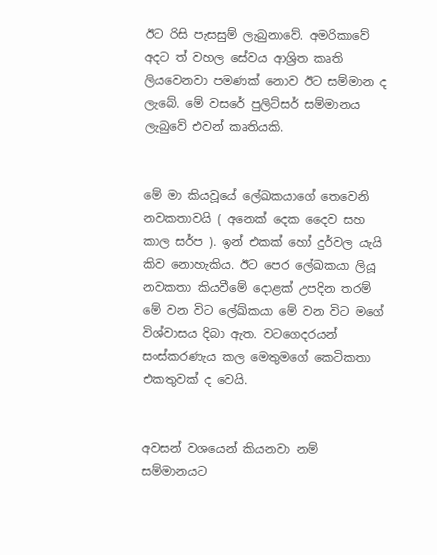ඊට රිසි පැසසුම් ලැබුනාවේ. අමරිකාවේ අදට ත් වහල සේවය ආශ්‍රිත කෘති ලියවෙනවා පමණක් නොව ඊට සම්මාන ද ලැබේ. මේ වසරේ පුලිට්සර් සම්මානය ලැබුවේ එවන් කෘතියකි.


මේ මා කියවූයේ ලේඛකයාගේ තෙවෙනි නවකතාවයි ( අනෙක් දෙක දෛව සහ කාල සර්ප ). ඉන් එකක් හෝ දුර්වල යැයි කිව නොහැකිය. ඊට පෙර ලේඛකයා ලියූ නවකතා කියවීමේ දොළක් උපදින තරම් මේ වන විට ලේඛ්කයා මේ වන විට මගේ විශ්වාසය දිබා ඇත. වටගෙදරයන් සංස්කරණැය කල මෙතුමගේ කෙටිකතා එකතුවක් ද වෙයි.


අවසන් වශයෙන් කියනවා නම් සම්මානයට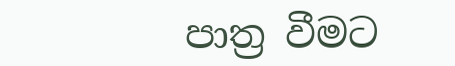පාත්‍ර වීමට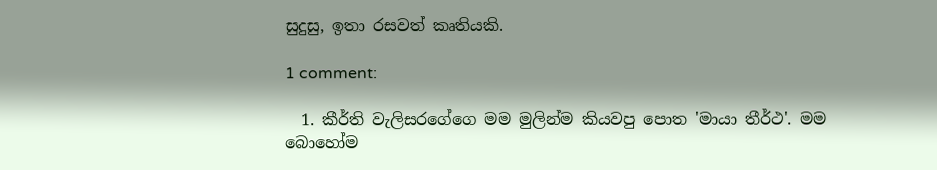සුදුසු, ඉතා රසවත් කෘතියකි.

1 comment:

  1. කීර්ති වැලිසරගේගෙ මම මුලින්ම කියවපු පොත 'මායා තීර්ථ'. මම බොහෝම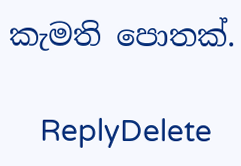කැමති පොතක්.

    ReplyDelete